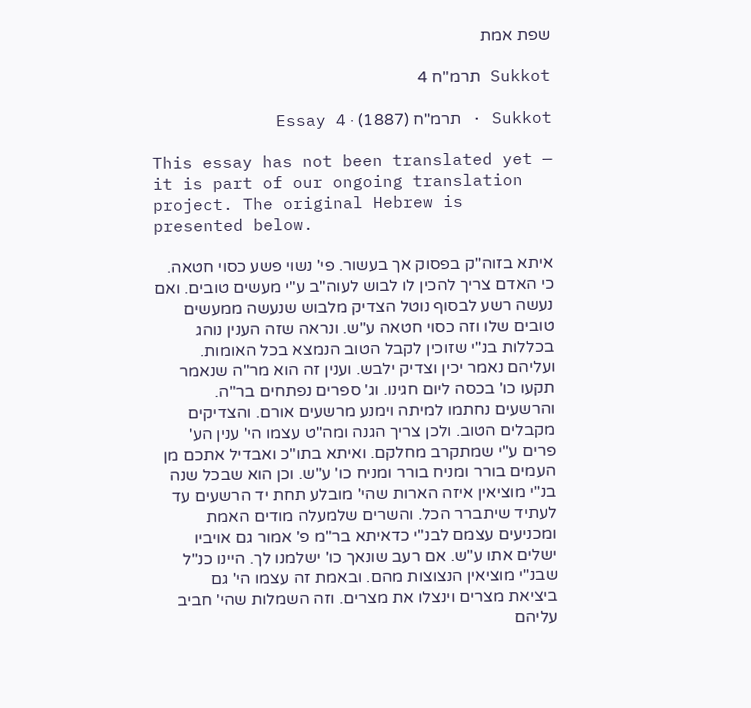שפת אמת

Sukkot תרמ"ח 4

Sukkot · תרמ"ח (1887) · Essay 4

This essay has not been translated yet — it is part of our ongoing translation project. The original Hebrew is presented below.

איתא בזוה"ק בפסוק אך בעשור. פי' נשוי פשע כסוי חטאה. כי האדם צריך להכין לו לבוש לעוה"ב ע"י מעשים טובים. ואם נעשה רשע לבסוף נוטל הצדיק מלבוש שנעשה ממעשים טובים שלו וזה כסוי חטאה ע"ש. ונראה שזה הענין נוהג בכללות בנ"י שזוכין לקבל הטוב הנמצא בכל האומות. ועליהם נאמר יכין וצדיק ילבש. וענין זה הוא מר"ה שנאמר תקעו כו' בכסה ליום חגינו. וג' ספרים נפתחים בר"ה. והרשעים נחתמו למיתה וימנע מרשעים אורם. והצדיקים מקבלים הטוב. ולכן צריך הגנה ומה"ט עצמו הי' ענין הע' פרים ע"י שמתקרב מחלקם. ואיתא בתו"כ ואבדיל אתכם מן העמים בורר ומניח בורר ומניח כו' ע"ש. וכן הוא שבכל שנה בנ"י מוציאין איזה הארות שהי' מובלע תחת יד הרשעים עד לעתיד שיתברר הכל. והשרים שלמעלה מודים האמת ומכניעים עצמם לבנ"י כדאיתא בר"מ פ' אמור גם אויביו ישלים אתו ע"ש. אם רעב שונאך כו' ישלמנו לך. היינו כנ"ל שבנ"י מוציאין הנצוצות מהם. ובאמת זה עצמו הי' גם ביציאת מצרים וינצלו את מצרים. וזה השמלות שהי' חביב עליהם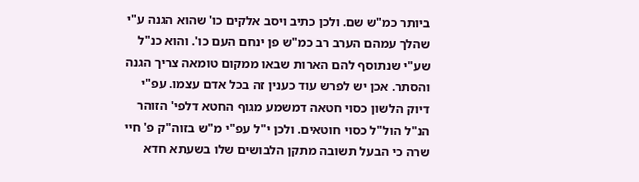ביותר כמ"ש שם. ולכן כתיב ויסב אלקים כו' שהוא הגנה ע"י שהלך עמהם הערב רב כמ"ש פן ינחם העם כו'. והוא כנ"ל שע"י שנתוסף להם הארות שבאו ממקום טומאה צריך הגנה והסתר. אכן יש לפרש עוד כענין זה בכל אדם עצמו. עפ"י דיוק הלשון כסוי חטאה דמשמע מגוף החטא דלפי' הזוהר הנ"ל הול"ל כסוי חוטאים. ולכן י"ל עפ"י מ"ש בזוה"ק פ' חיי שרה כי הבעל תשובה מתקן הלבושים שלו בשעתא חדא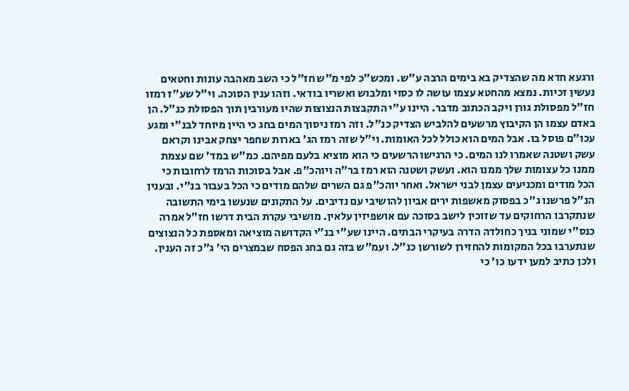ורגעא חדא מה שהצדיק בא בימים הרבה ע"ש. ומכש"כ לפי מ"ש חז"ל כי השב מאהבה עונות וחטאים נעשין זכיות. נמצא מהחטא עצמו עושה לו כסוי ומלבוש ואשריו בודאי. וזהו ענין הסוכה. וי"ל שע"ז רמזו חז"ל מפסולת גורן ויקב הכתוב מדבר. היינו ע"י התקבצות הנצוצות שהיו מעורבין תוך הפסולת כנ"ל. הן באדם עצמו הן הקיבוץ מרשעים להלביש הצדיק כנ"ל. וזה רמז ניסוך המים בחג כי היין מיוחד לבנ"י ומגע עכו"ם פוסל בו. אבל המים הוא כולל לכל האומות. וי"ל שזה רמז הג' בארות שחפר יצחק אבינו וקראם עשק ושטנה שאמרו לנו המים. כי הרגישו הרשעים כי הוא מוציא בלעם מפיהם. כמ"ש במד' שם עצמת ממנו כל עצומות שלך ממנו הוא. ועשק ושטנה הוא רמז בר"ה ויוהכ"פ. אבל בסוכות הרמז לרחובות כי הכל מודים ומכניעים עצמן לבני ישראל. ואחר יוהכ"פ גם השרים שלהם מודים כי הכל בעבור בנ"י. ובענין הנ"ל פרשנו ג"כ בפסוק מאשפות ירים אביון להושיבי עם נדיבים. על התקונים שנעשו בימי התשובה שנתקרבו הרחוקים עד שזוכין לישב בסוכה עם אושפיזין עלאין. מושיבי עקרת הבית דרשו חז"ל אמרה כנס"י שמוני בניך כחולדה הדרה בעיקרי הבתים. היינו שע"י בנ"י הקדושה מוציאה ומאספת כל הנצוצים שנתערבו בכל המקומות להחזירן לשורשן כנ"ל. ועמ"ש בזה גם בחג הפסח שבמצרים הי' ג"כ זה הענין. ולכן כתיב למען ידעו כו' כי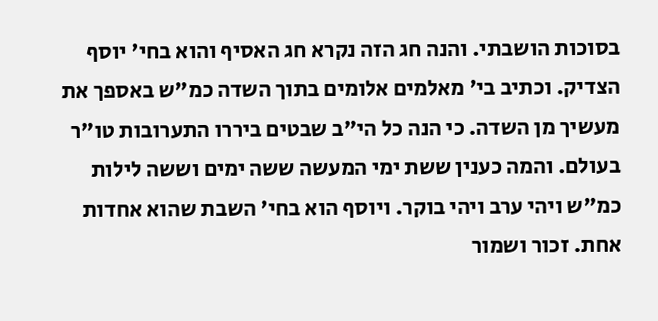בסוכות הושבתי. והנה חג הזה נקרא חג האסיף והוא בחי' יוסף הצדיק. וכתיב בי' מאלמים אלומים בתוך השדה כמ"ש באספך את מעשיך מן השדה. כי הנה כל הי"ב שבטים ביררו התערובות טו"ר בעולם. והמה כענין ששת ימי המעשה ששה ימים וששה לילות כמ"ש ויהי ערב ויהי בוקר. ויוסף הוא בחי' השבת שהוא אחדות אחת. זכור ושמור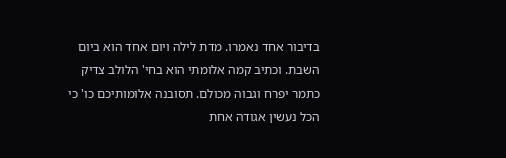בדיבור אחד נאמרו. מדת לילה ויום אחד הוא ביום השבת. וכתיב קמה אלומתי הוא בחי' הלולב צדיק כתמר יפרח וגבוה מכולם. תסובנה אלומותיכם כו' כי הכל נעשין אגודה אחת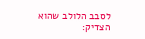לסבב הלולב שהוא הצדיק: